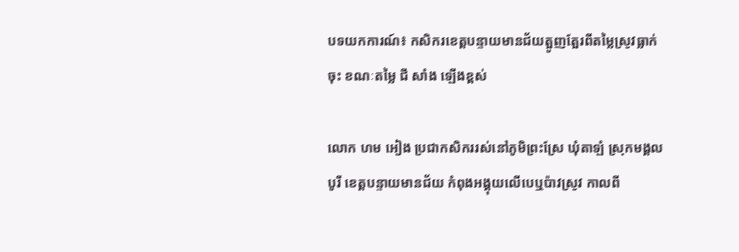បទយកការណ៍៖ កសិករខេត្តបន្ទាយមានជ័យត្អូញត្អែរពីតម្លៃស្រូវធ្លាក់ចុះ ខណៈតម្លៃ ជី សាំង ឡើងខ្ពស់

លោក ហម អៀង ប្រជាកសិកររស់នៅភូមិព្រះស្រែ ឃុំតាឡំ ស្រុកមង្គលបូរី ខេត្តបន្ទាយមានជ័យ កំពុងអង្គុយលើបេឬប៉ាវស្រូវ កាលពី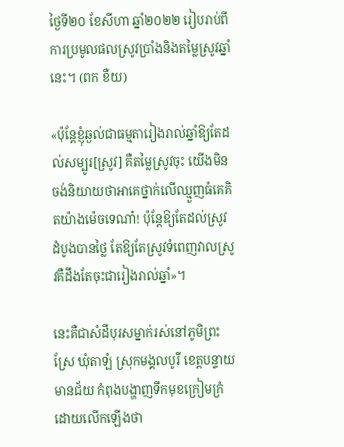ថ្ងៃទី២០ ខែសីហា ឆ្នាំ២០២២ រៀបរាប់ពីការប្រមូលផលស្រូវប្រាំងនិងតម្លៃស្រូវឆ្នាំនេះ។ (ពក ខឺយ)

«ប៉ុន្តែខ្ញុំឆ្ងល់ជាធម្មតារៀងរាល់ឆ្នាំឱ្យតែដល់សម្បូរ[ស្រូវ] គឺតម្លៃស្រូវចុះ យើងមិនចង់និយាយថាអាគេថ្នាក់លើឈ្មួញធំគេគិតយ៉ាងម៉េចទេណា៎! ប៉ុន្តែឱ្យតែដល់ស្រូវដំបូងបានថ្លៃ តែឱ្យតែស្រូវទំពេញវាលស្រូវគឺដឹងតែចុះជារៀងរាល់ឆ្នាំ»។

នេះគឺជាសំដីបុរសម្នាក់រស់នៅភូមិព្រះស្រែ ឃុំតាឡំ ស្រុកមង្គលបូរី ខេត្តបន្ទាយមានជ័យ កំពុងបង្ហាញទឹកមុខក្រៀមក្រំ ដោយលើកឡើងថា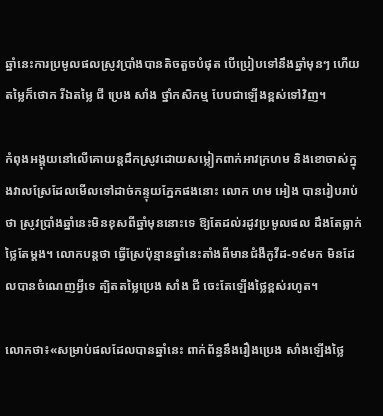ឆ្នាំនេះការប្រមូលផលស្រូវប្រាំងបានតិចតួចបំផុត បើប្រៀបទៅនឹងឆ្នាំមុនៗ ហើយតម្លៃក៏ថោក រីឯតម្លៃ ជី ប្រេង សាំង ថ្នាំកសិកម្ម បែបជាឡើងខ្ពស់ទៅវិញ។

កំពុងអង្គុយនៅលើគោយន្តដឹកស្រូវដោយសម្លៀកពាក់អាវក្រហម និងខោចាស់ក្នុងវាលស្រែដែលមើលទៅដាច់កន្ទុយភ្នែកផងនោះ លោក ហម អៀង បានរៀបរាប់ថា ស្រូវប្រាំងឆ្នាំនេះមិនខុសពីឆ្នាំមុននោះទេ ឱ្យតែដល់រដូវប្រមូលផល ដឹងតែធ្លាក់ថ្លៃតែម្តង។ លោកបន្តថា ធ្វើស្រែប៉ុន្មានឆ្នាំនេះតាំងពីមានជំងឺកូវីដ-១៩មក មិនដែលបានចំណេញអ្វីទេ ត្បិតតម្លៃប្រេង សាំង ជី ចេះតែឡើងថ្លៃខ្ពស់រហូត។

លោកថា៖«សម្រាប់ផលដែលបានឆ្នាំនេះ ពាក់ព័ន្ធនឹងរឿងប្រេង សាំងឡើងថ្លៃ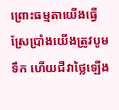ព្រោះធម្មតាយើងធ្វើស្រែប្រាំងយើងត្រូវបូមទឹក ហើយជីវាថ្លៃឡើង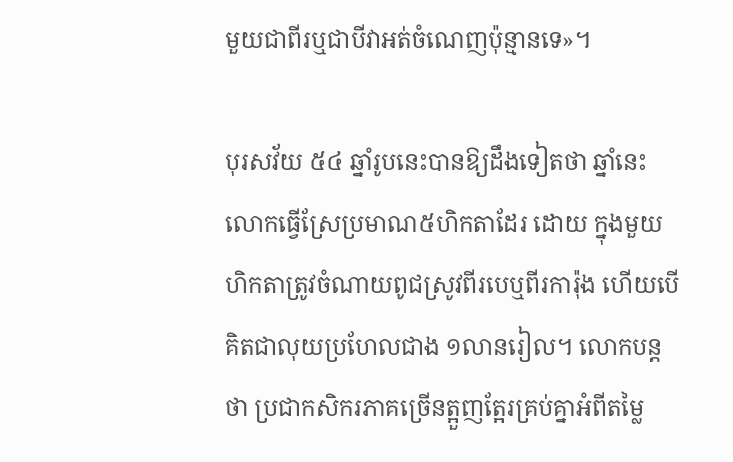មួយជាពីរឬជាបីវាអត់ចំណេញប៉ុន្មានទេ»។

បុរសវ័យ ៥៤ ឆ្នាំរូបនេះបានឱ្យដឹងទៀតថា ឆ្នាំនេះលោកធ្វើស្រែប្រមាណ៥ហិកតាដែរ ដោយ ក្នុងមួយហិកតាត្រូវចំណាយពូជស្រូវពីរបេឬពីរការ៉ុង ហើយបើគិតជាលុយប្រហែលជាង ១លានរៀល។ លោកបន្តថា ប្រជាកសិករភាគច្រើនត្អួញត្អែរគ្រប់គ្នាអំពីតម្លៃ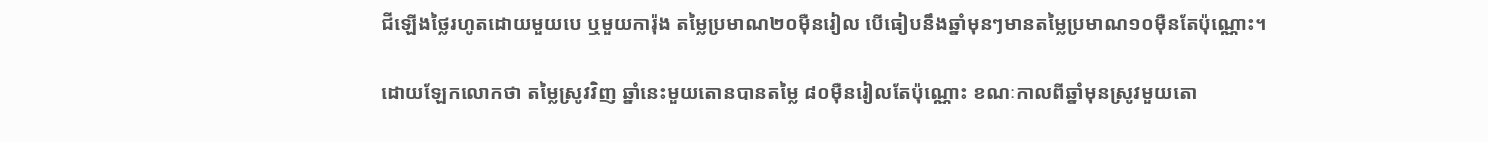ជីឡើងថ្លៃរហូតដោយមួយបេ ឬមួយការ៉ុង តម្លៃប្រមាណ២០ម៉ឺនរៀល បើធៀបនឹងឆ្នាំមុនៗមានតម្លៃប្រមាណ១០ម៉ឺនតែប៉ុណ្ណោះ។

ដោយឡែកលោកថា តម្លៃស្រូវវិញ ឆ្នាំនេះមួយតោនបានតម្លៃ ៨០ម៉ឺនរៀលតែប៉ុណ្ណោះ ខណៈកាលពីឆ្នាំមុនស្រូវមួយតោ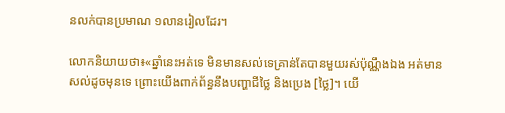នលក់បានប្រមាណ ១លានរៀលដែរ។

លោកនិយាយថា៖«ឆ្នាំនេះអត់ទេ មិនមានសល់ទេគ្រាន់តែបានមួយរស់ប៉ុណ្ណឹងឯង អត់មានសល់ដូចមុនទេ ព្រោះយើងពាក់ព័ន្ធនឹងបញ្ហាជីថ្លៃ និងប្រេង [ថ្លៃ]។ យើ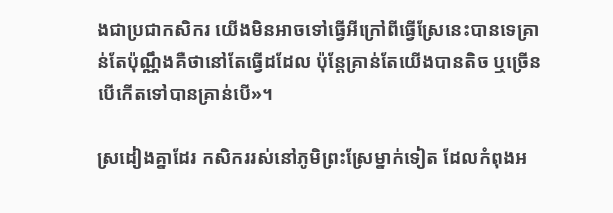ងជាប្រជាកសិករ យើងមិនអាចទៅធ្វើអីក្រៅពីធ្វើស្រែនេះបានទេគ្រាន់តែប៉ុណ្ណឹងគឺថានៅតែធ្វើដដែល ប៉ុន្តែគ្រាន់តែយើងបានតិច ឬច្រើនបើកើតទៅបានគ្រាន់បើ»។

ស្រដៀងគ្នាដែរ កសិកររស់នៅភូមិព្រះស្រែម្នាក់ទៀត ដែលកំពុងអ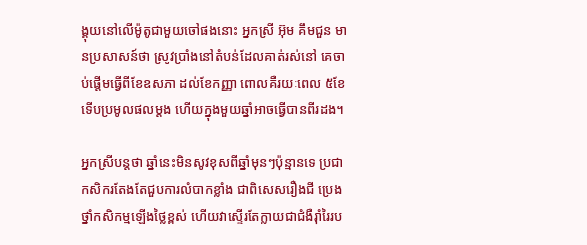ង្គុយនៅលើម៉ូតូជាមួយចៅផងនោះ អ្នកស្រី អ៊ុម គឹមជួន មានប្រសាសន៍ថា ស្រូវប្រាំងនៅតំបន់ដែលគាត់រស់នៅ គេចាប់ផ្តើមធ្វើពីខែឧសភា ដល់ខែកញ្ញា ពោលគឺរយៈពេល ៥ខែទើបប្រមូលផលម្តង ហើយក្នុងមួយឆ្នាំអាចធ្វើបានពីរដង។

អ្នកស្រីបន្តថា ឆ្នាំនេះមិនសូវខុសពីឆ្នាំមុនៗប៉ុន្មានទេ ប្រជាកសិករតែងតែជួបការលំបាកខ្លាំង ជាពិសេសរឿងជី ប្រេង ថ្នាំកសិកម្មឡើងថ្លៃខ្ពស់ ហើយវាស្ទើរតែក្លាយជាជំងឺរ៉ាំរៃរប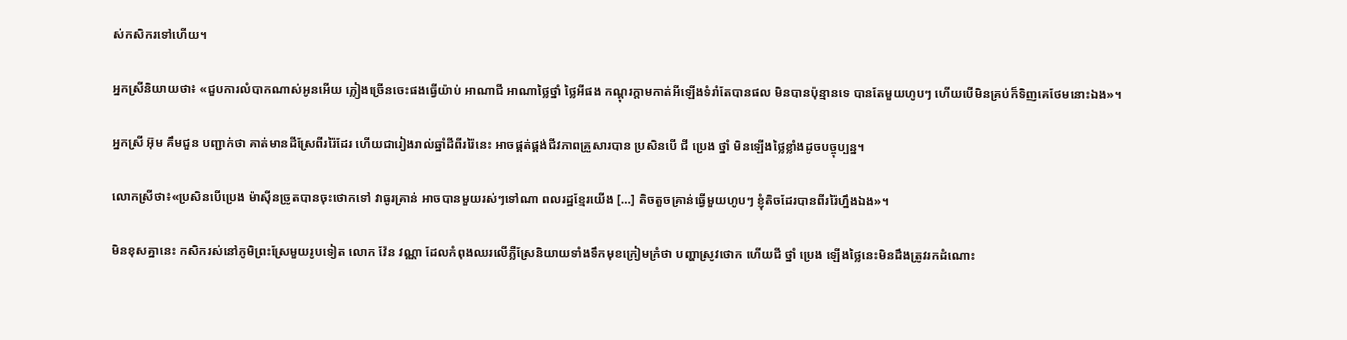ស់កសិករទៅហើយ។

អ្នកស្រីនិយាយថា៖ «ជួបការលំបាកណាស់អូនអើយ ភ្លៀងច្រើនចេះផងធ្វើយ៉ាប់ អាណាជី អាណាថ្លៃថ្នាំ ថ្លៃអីផង កណ្តុរក្តាមកាត់អីឡើងទំរាំតែបានផល មិនបានប៉ុន្មានទេ បានតែមួយហូបៗ ហើយបើមិនគ្រប់ក៏ទិញគេថែមនោះឯង»។

អ្នកស្រី អ៊ុម គឹមជួន បញ្ជាក់ថា គាត់មានដីស្រែពីររ៉ៃដែរ ហើយជារៀងរាល់ឆ្នាំដីពីររ៉ៃនេះ អាចផ្គត់ផ្គង់ជីវភាពគ្រួសារបាន ប្រសិនបើ ជី ប្រេង ថ្នាំ មិនឡើងថ្លៃខ្លាំងដូចបច្ចុប្បន្ន។

លោកស្រីថា៖«ប្រសិនបើប្រេង ម៉ាស៊ីនច្រូតបានចុះថោកទៅ វាធូរគ្រាន់ អាចបានមួយរស់ៗទៅណា ពលរដ្ឋខ្មែរយើង […] តិចតួចគ្រាន់ធ្វើមួយហូបៗ ខ្ញុំតិចដែរបានពីររ៉ៃហ្នឹងឯង»។

មិនខុសគ្នានេះ កសិករស់នៅភូមិព្រះស្រែមួយរូបទៀត លោក វ៉ែន វណ្ណា ដែលកំពុងឈរលើភ្លឺស្រែនិយាយទាំងទឹកមុខក្រៀមក្រំថា បញ្ហាស្រូវថោក ហើយជី ថ្នាំ ប្រេង ឡើងថ្លៃនេះមិនដឹងត្រូវរកដំណោះ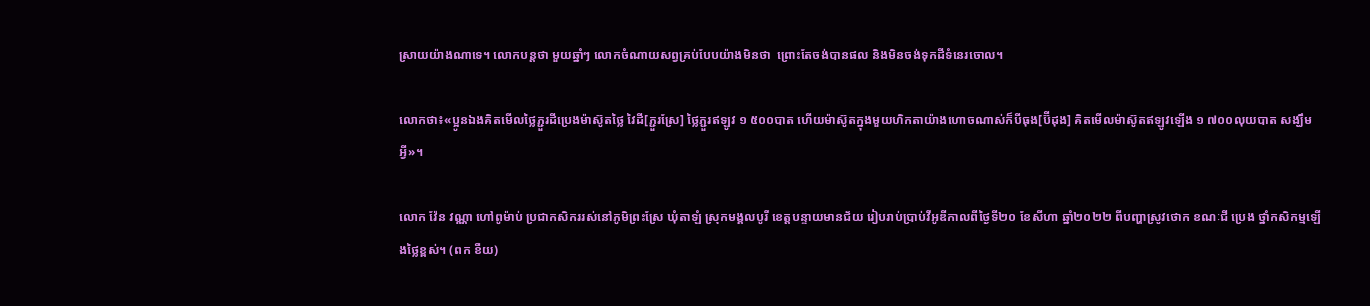ស្រាយយ៉ាងណាទេ។ លោកបន្តថា មួយឆ្នាំៗ លោកចំណាយសព្វគ្រប់បែបយ៉ាងមិនថា  ព្រោះតែចង់បានផល និងមិនចង់ទុកដីទំនេរចោល។

លោកថា៖«ប្អូនឯងគិតមើលថ្លៃភ្ជួរដីប្រេងម៉ាស៊ូតថ្លៃ វៃដី[ភ្ជួរស្រែ] ថ្លៃភ្ជួរឥឡូវ ១ ៥០០បាត ហើយម៉ាស៊ូតក្នុងមួយហិកតាយ៉ាងហោចណាស់ក៏បីធុង[ប៊ីដុង] គិតមើលម៉ាស៊ូតឥឡូវឡើង ១ ៧០០លុយបាត សង្ឃឹមអ្វី»។

លោក វ៉ែន វណ្ណា ហៅពូម៉ាប់ ប្រជាកសិកររស់នៅភូមិព្រះស្រែ ឃុំតាឡំ ស្រុកមង្គលបូរី ខេត្តបន្ទាយមានជ័យ រៀបរាប់ប្រាប់វីអូឌីកាលពីថ្ងៃទី២០ ខែសីហា ឆ្នាំ២០២២ ពីបញ្ហាស្រូវថោក ខណៈជី ប្រេង ថ្នាំកសិកម្មឡើងថ្លៃខ្ពស់។ (ពក ខឺយ)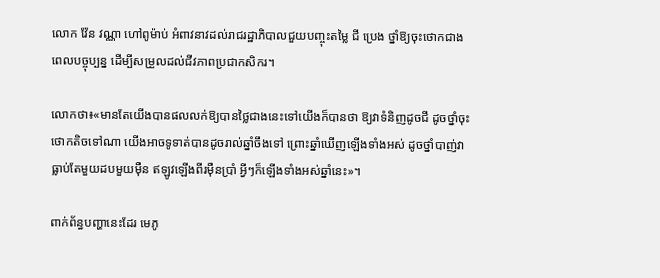លោក វ៉ែន វណ្ណា ហៅពូម៉ាប់ អំពាវនាវដល់រាជរដ្ឋាភិបាលជួយបញ្ចុះតម្លៃ ជី ប្រេង ថ្នាំឱ្យចុះថោកជាងពេលបច្ចុប្បន្ន ដើម្បីសម្រួលដល់ជីវភាពប្រជាកសិករ។

លោកថា៖«មានតែយើងបានផលលក់ឱ្យបានថ្លៃជាងនេះទៅយើងក៏បានថា ឱ្យវាទំនិញដូចជី ដូចថ្នាំចុះថោកតិចទៅណា យើងអាចទូទាត់បានដូចរាល់ឆ្នាំចឹងទៅ ព្រោះឆ្នាំឃើញឡើងទាំងអស់ ដូចថ្នាំបាញ់វាធ្លាប់តែមួយដបមួយម៉ឺន ឥឡូវឡើងពីរម៉ឺនប្រាំ អ្វីៗក៏ឡើងទាំងអស់ឆ្នាំនេះ»។

ពាក់ព័ន្ធបញ្ហានេះដែរ មេភូ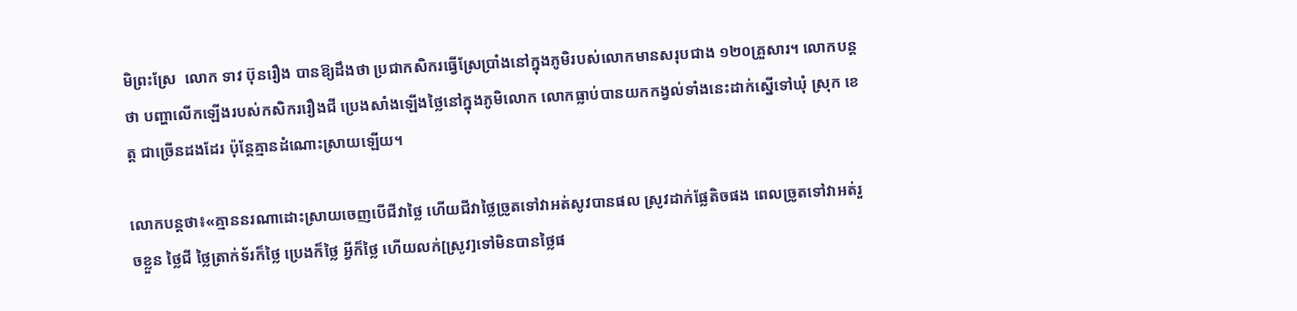មិព្រះស្រែ  លោក ទាវ ប៊ុនរឿង បានឱ្យដឹងថា ប្រជាកសិករធ្វើស្រែប្រាំងនៅក្នុងភូមិរបស់លោកមានសរុបជាង ១២០គ្រួសារ។ លោកបន្តថា បញ្ហាលើកឡើងរបស់កសិកររឿងជី ប្រេងសាំងឡើងថ្លៃនៅក្នុងភូមិលោក លោកធ្លាប់បានយកកង្វល់ទាំងនេះដាក់ស្នើទៅឃុំ ស្រុក ខេត្ត ជាច្រើនដងដែរ ប៉ុន្តែគ្មានដំណោះស្រាយឡើយ។

លោកបន្តថា៖«គ្មាននរណាដោះស្រាយចេញបើជីវាថ្លៃ ហើយជីវាថ្លៃច្រូតទៅវាអត់សូវបានផល ស្រូវដាក់ផ្លែតិចផង ពេលច្រូតទៅវាអត់រួចខ្លួន ថ្លៃជី ថ្លៃត្រាក់ទ័រក៏ថ្លៃ ប្រេងក៏ថ្លៃ អ្វីក៏ថ្លៃ ហើយលក់[ស្រូវ]ទៅមិនបានថ្លៃផ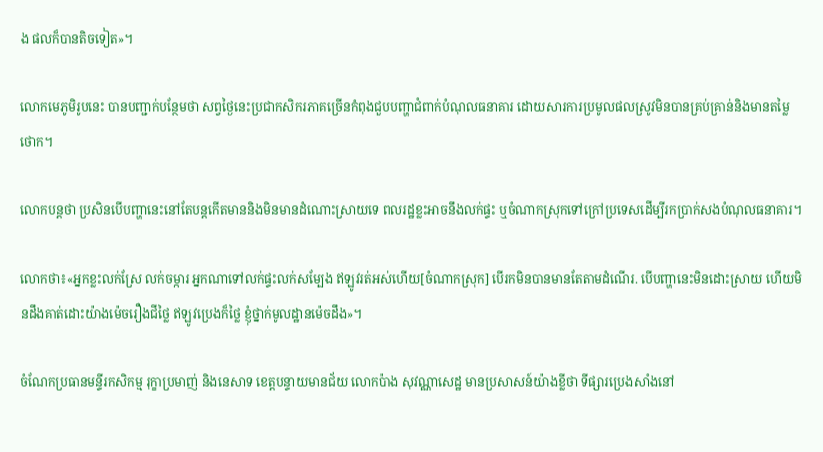ង ផលក៏បានតិចទៀត»។

លោកមេភូមិរូបនេះ បានបញ្ជាក់បន្ថែមថា សព្វថ្ងៃនេះប្រជាកសិករភាគច្រើនកំពុងជួបបញ្ហាជំពាក់បំណុលធនាគារ ដោយសារការប្រមូលផលស្រូវមិនបានគ្រប់គ្រាន់និងមានតម្លៃថោក។

លោកបន្តថា ប្រសិនបើបញ្ហានេះនៅតែបន្តកើតមាននិងមិនមានដំណោះស្រាយទេ ពលរដ្ឋខ្លះអាចនឹងលក់ផ្ទះ ឬចំណាកស្រុកទៅក្រៅប្រទេសដើម្បីរកប្រាក់សងបំណុលធនាគារ។

លោកថា៖«អ្នកខ្លះលក់ស្រែ លក់ចម្ការ អ្នកណាទៅលក់ផ្ទះលក់សម្បែង ឥឡូវរត់អស់ហើយ[ចំណាកស្រុក] បើរកមិនបានមានតែតាមដំណើរ. បើបញ្ហានេះមិនដោះស្រាយ ហើយមិនដឹងគាត់ដោះយ៉ាងម៉េចរឿងជីថ្លៃ ឥឡូវប្រេងក៏ថ្លៃ ខ្ញុំថ្នាក់មូលដ្ឋានម៉េចដឹង»។

ចំណែកប្រធានមន្ទីរកសិកម្ម រុក្ខាប្រមាញ់ និងនេសាទ ខេត្តបន្ទាយមានជ័យ លោកប៉ាង សុវណ្ណាសេដ្ឋ មានប្រសាសន៍យ៉ាងខ្លីថា ទីផ្សារប្រេងសាំងនៅ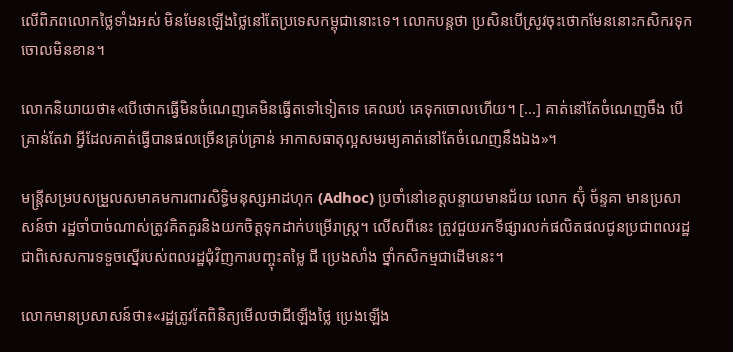លើពិភពលោកថ្លៃទាំងអស់ មិនមែនឡើងថ្លៃនៅតែប្រទេសកម្ពុជានោះទេ។ លោកបន្តថា ប្រសិនបើស្រូវចុះថោកមែននោះកសិករទុកចោលមិនខាន។

លោកនិយាយថា៖«បើថោកធ្វើមិនចំណេញគេមិនធ្វើតទៅទៀតទេ គេឈប់ គេទុកចោលហើយ។ […] គាត់នៅតែចំណេញចឹង បើគ្រាន់តែវា អ្វីដែលគាត់ធ្វើបានផលច្រើនគ្រប់គ្រាន់ អាកាសធាតុល្អសមរម្យគាត់នៅតែចំណេញនឹងឯង»។

មន្ត្រីសម្របសម្រួលសមាគមការពារសិទ្ធិមនុស្សអាដហុក (Adhoc) ប្រចាំនៅខេត្តបន្ទាយមានជ័យ លោក ស៊ុំ ច័ន្ទគា មានប្រសាសន៍ថា រដ្ឋចាំបាច់ណាស់ត្រូវគិតគួរនិងយកចិត្តទុកដាក់បម្រើរាស្រ្ត។ លើសពីនេះ ត្រូវជួយរកទីផ្សារលក់ផលិតផលជូនប្រជាពលរដ្ឋ ជាពិសេសការទទួចស្នើរបស់ពលរដ្ឋជុំវិញការបញ្ចុះតម្លៃ ជី ប្រេងសាំង ថ្នាំកសិកម្មជាដើមនេះ។

លោកមានប្រសាសន៍ថា៖«រដ្ឋត្រូវតែពិនិត្យមើលថាជីឡើងថ្លៃ ប្រេងឡើង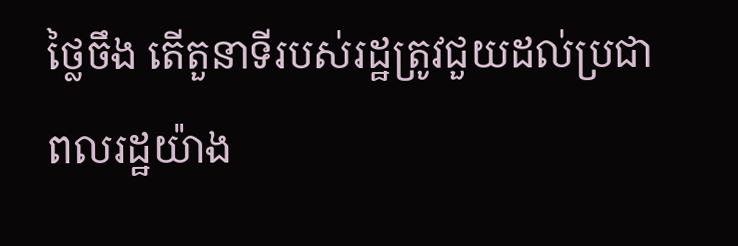ថ្លៃចឹង តើតួនាទីរបស់រដ្ឋត្រូវជួយដល់ប្រជាពលរដ្ឋយ៉ាង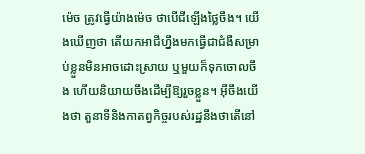ម៉េច ត្រូវធ្វើយ៉ាងម៉េច ថាបើជីឡើងថ្លៃចឹង។ យើងឃើញថា តើយកអាជីហ្នឹងមកធ្វើជាជំងឺសម្រាប់ខ្លួនមិនអាចដោះស្រាយ ឬមួយក៏ទុកចោលចឹង ហើយនិយាយចឹងដើម្បីឱ្យរួចខ្លួន។ អ៊ីចឹងយើងថា តួនាទីនិងកាតព្វកិច្ចរបស់រដ្ឋនឹងថាតើនៅ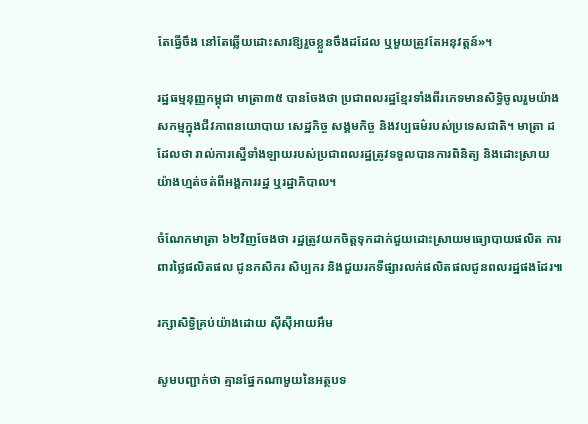តែធ្វើចឹង នៅតែឆ្លើយដោះសារឱ្យរួចខ្លួនចឹងដដែល ឬមួយត្រូវតែអនុវត្តន៍»។

រដ្ឋធម្មនុញ្ញកម្ពុជា មាត្រា៣៥ បានចែងថា ប្រជាពលរដ្ឋខ្មែរទាំងពីរភេទមានសិទ្ធិចូលរួមយ៉ាងសកម្មក្នុងជីវភាពនយោបាយ សេដ្ឋកិច្ច សង្គមកិច្ច និងវប្បធម៌របស់ប្រទេសជាតិ។ មាត្រា ដដែលថា រាល់ការស្នើទាំងឡាយរបស់ប្រជាពលរដ្ឋត្រូវទទួលបានការពិនិត្យ និងដោះស្រាយយ៉ាងហ្មត់ចត់ពីអង្គការរដ្ឋ ឬរដ្ឋាភិបាល។

ចំណែកមាត្រា ៦២វិញចែងថា រដ្ឋត្រូវយកចិត្តទុកដាក់ជួយដោះស្រាយមធ្យោបាយផលិត ការពារថ្លៃផលិតផល ជូនកសិករ សិប្បករ និងជួយរកទីផ្សារលក់ផលិតផលជូនពលរដ្ឋផងដែរ៕

រក្សាសិទ្វិគ្រប់យ៉ាងដោយ ស៊ីស៊ីអាយអឹម

សូមបញ្ជាក់ថា គ្មានផ្នែកណាមួយនៃអត្ថបទ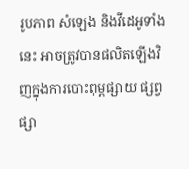រូបភាព សំឡេង និងវីដេអូទាំងនេះ អាចត្រូវបានផលិតឡើងវិញក្នុងការបោះពុម្ពផ្សាយ ផ្សព្វផ្សា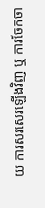យ ការសរសេរឡើងវិញ ឬ ការចែកចា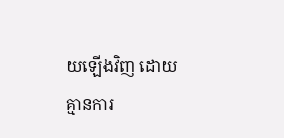យឡើងវិញ ដោយគ្មានការ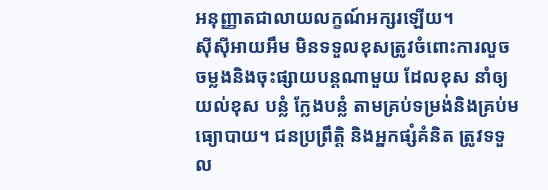អនុញ្ញាតជាលាយលក្ខណ៍អក្សរឡើយ។
ស៊ីស៊ីអាយអឹម មិនទទួលខុសត្រូវចំពោះការលួចចម្លងនិងចុះផ្សាយបន្តណាមួយ ដែលខុស នាំឲ្យយល់ខុស បន្លំ ក្លែងបន្លំ តាមគ្រប់ទម្រង់និងគ្រប់មធ្យោបាយ។ ជនប្រព្រឹត្តិ និងអ្នកផ្សំគំនិត ត្រូវទទួល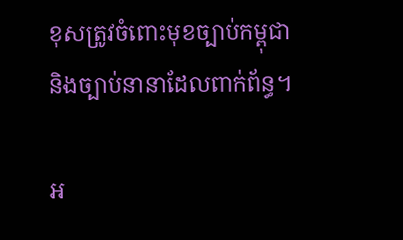ខុសត្រូវចំពោះមុខច្បាប់កម្ពុជា និងច្បាប់នានាដែលពាក់ព័ន្ធ។

អ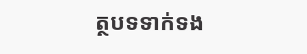ត្ថបទទាក់ទង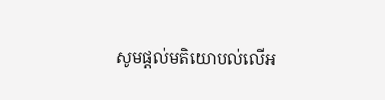សូមផ្ដល់មតិយោបល់លើអ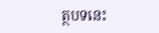ត្ថបទនេះ